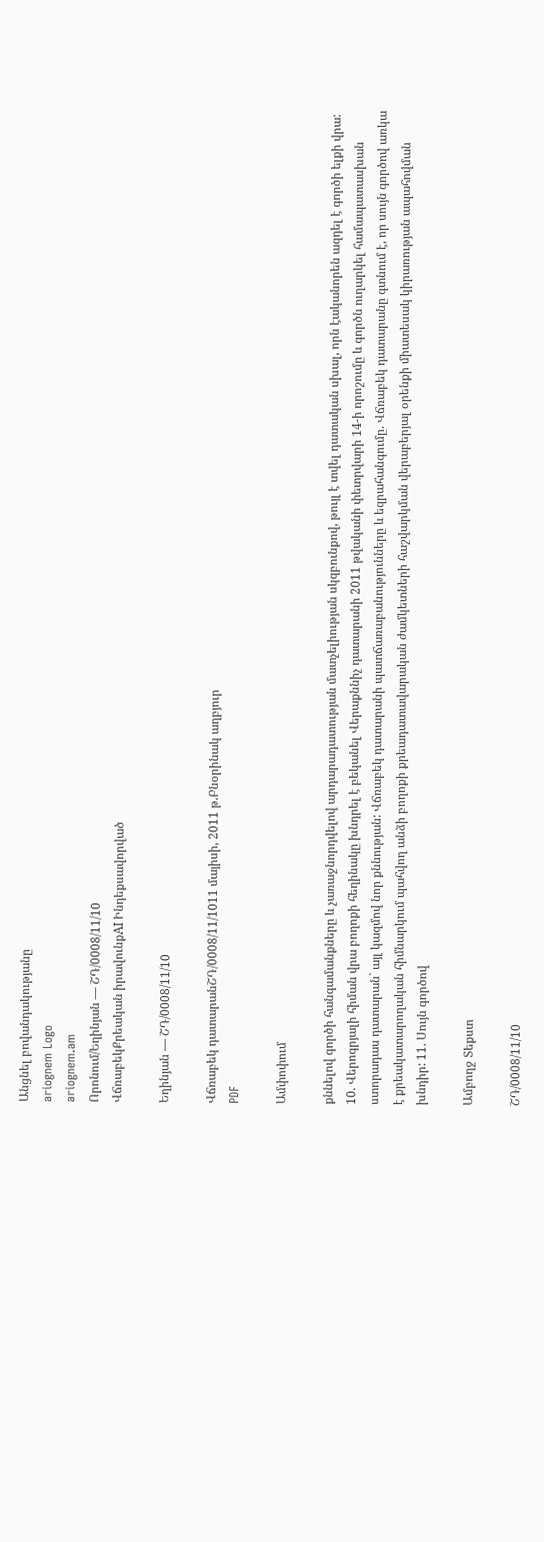Անցնել բովանդակությանը
ariognem Logo
ariognem.am
Որոնում/Եղինյան — ՇԴ/0008/11/10
ՎճռաբեկՔրեական իրավունքAI Ինդեքսավորված

Եղինյան — ՇԴ/0008/11/10

Վճռաբեկ դատարանՇԴ/0008/11/1011 մայիսի, 2011 թ.Բնօրինակ աղբյուր
PDF

Ամփոփում

քննելով գործի հանգամանքները և չառաջնորդվելով արդարադատության մատչելիության սկզբունքով, թույլ է տվել դատական սխալ, որն էականորեն ազդել է գործի ելքի վրա: 10. Վերոգրյալի հիման վրա բողոքի հեղինակը խնդրել է բեկանել Վերաքննիչ դատարանի 2011 թվականի փետրվարի 14-ի որոշումը և գործն ուղարկել համապատասխան ստորադաս դատարան` այլ կազմով նոր քննության: Վճռաբեկ դատարանի պատճառաբանությունները և եզրահանգումը. Վճռաբեկ դատարանը գտնում է, որ սույն գործով առկա է քրեակատարողական հիմնարկում պահվող անձի բողոքի քրեադատավարական ժամկետների հաշվարկման վերաբերյալ օրենքի միատեսակ կիրառության ապահովման խնդիր: 11. Սույն գործով

Ամբողջ Տեքստ

ՇԴ/0008/11/10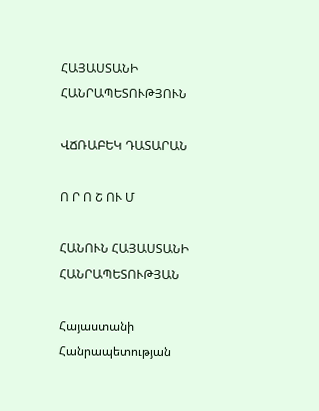ՀԱՅԱՍՏԱՆԻ ՀԱՆՐԱՊԵՏՈՒԹՅՈՒՆ

ՎՃՌԱԲԵԿ ԴԱՏԱՐԱՆ

Ո Ր Ո Շ ՈՒ Մ

ՀԱՆՈՒՆ ՀԱՅԱՍՏԱՆԻ ՀԱՆՐԱՊԵՏՈՒԹՅԱՆ

Հայաստանի Հանրապետության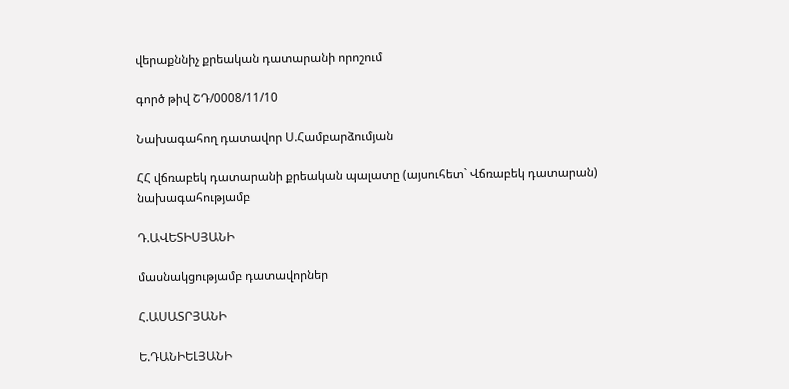վերաքննիչ քրեական դատարանի որոշում

գործ թիվ ՇԴ/0008/11/10

Նախագահող դատավոր Ս.Համբարձումյան

ՀՀ վճռաբեկ դատարանի քրեական պալատը (այսուհետ` Վճռաբեկ դատարան) նախագահությամբ

Դ.ԱՎԵՏԻՍՅԱՆԻ

մասնակցությամբ դատավորներ

Հ.ԱՍԱՏՐՅԱՆԻ

Ե.ԴԱՆԻԵԼՅԱՆԻ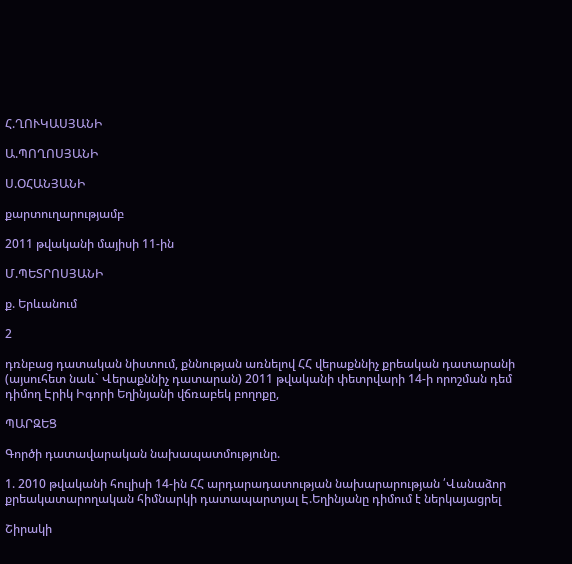Հ.ՂՈՒԿԱՍՅԱՆԻ

Ա.ՊՈՂՈՍՅԱՆԻ

Ս.ՕՀԱՆՅԱՆԻ

քարտուղարությամբ

2011 թվականի մայիսի 11-ին

Մ.ՊԵՏՐՈՍՅԱՆԻ

ք. Երևանում

2

դռնբաց դատական նիստում, քննության առնելով ՀՀ վերաքննիչ քրեական դատարանի (այսուհետ նաև` Վերաքննիչ դատարան) 2011 թվականի փետրվարի 14-ի որոշման դեմ դիմող Էրիկ Իգորի Եղինյանի վճռաբեկ բողոքը,

ՊԱՐԶԵՑ

Գործի դատավարական նախապատմությունը.

1. 2010 թվականի հուլիսի 14-ին ՀՀ արդարադատության նախարարության ՛Վանաձոր քրեակատարողական հիմնարկի դատապարտյալ Է.Եղինյանը դիմում է ներկայացրել

Շիրակի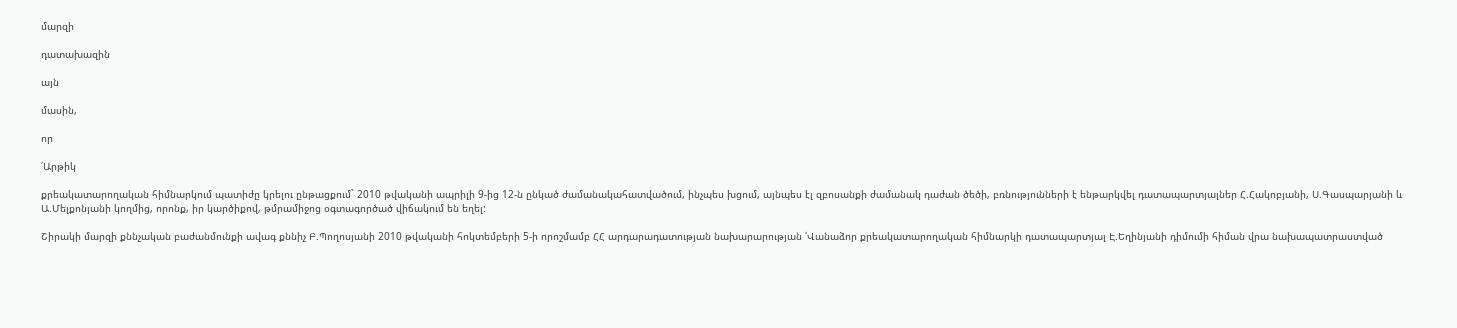մարզի

դատախազին

այն

մասին,

որ

՛Արթիկ

քրեակատարողական հիմնարկում պատիժը կրելու ընթացքում` 2010 թվականի ապրիլի 9-ից 12-ն ընկած ժամանակահատվածում, ինչպես խցում, այնպես էլ զբոսանքի ժամանակ դաժան ծեծի, բռնությունների է ենթարկվել դատապարտյալներ Հ.Հակոբյանի, Ս.Գասպարյանի և Ա.Մելքոնյանի կողմից, որոնք, իր կարծիքով, թմրամիջոց օգտագործած վիճակում են եղել:

Շիրակի մարզի քննչական բաժանմունքի ավագ քննիչ Բ.Պողոսյանի 2010 թվականի հոկտեմբերի 5-ի որոշմամբ ՀՀ արդարադատության նախարարության ՛Վանաձոր քրեակատարողական հիմնարկի դատապարտյալ Է.Եղինյանի դիմումի հիման վրա նախապատրաստված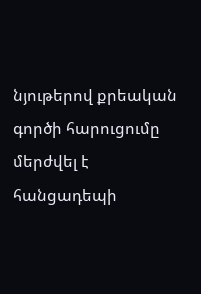նյութերով քրեական գործի հարուցումը մերժվել է հանցադեպի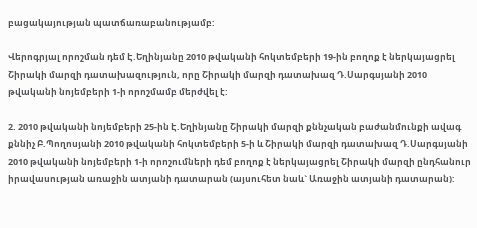բացակայության պատճառաբանությամբ:

Վերոգրյալ որոշման դեմ Է.Եղինյանը 2010 թվականի հոկտեմբերի 19-ին բողոք է ներկայացրել Շիրակի մարզի դատախազություն, որը Շիրակի մարզի դատախազ Դ.Սարգսյանի 2010 թվականի նոյեմբերի 1-ի որոշմամբ մերժվել է:

2. 2010 թվականի նոյեմբերի 25-ին Է.Եղինյանը Շիրակի մարզի քննչական բաժանմունքի ավագ քննիչ Բ.Պողոսյանի 2010 թվականի հոկտեմբերի 5-ի և Շիրակի մարզի դատախազ Դ.Սարգսյանի 2010 թվականի նոյեմբերի 1-ի որոշումների դեմ բողոք է ներկայացրել Շիրակի մարզի ընդհանուր իրավասության առաջին ատյանի դատարան (այսուհետ նաև` Առաջին ատյանի դատարան):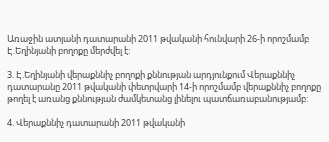Առաջին ատյանի դատարանի 2011 թվականի հունվարի 26-ի որոշմամբ Է.Եղինյանի բողոքը մերժվել է:

3. Է.Եղինյանի վերաքննիչ բողոքի քննության արդյունքում Վերաքննիչ դատարանը 2011 թվականի փետրվարի 14-ի որոշմամբ վերաքննիչ բողոքը թողել է առանց քննության ժամկետանց լինելու պատճառաբանությամբ:

4. Վերաքննիչ դատարանի 2011 թվականի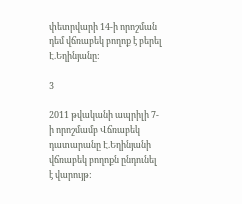փետրվարի 14-ի որոշման դեմ վճռաբեկ բողոք է բերել Է.Եղինյանը:

3

2011 թվականի ապրիլի 7-ի որոշմամբ Վճռաբեկ դատարանը Է.Եղինյանի վճռաբեկ բողոքն ընդունել է վարույթ: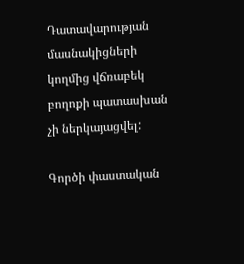Դատավարության մասնակիցների կողմից վճռաբեկ բողոքի պատասխան չի ներկայացվել:

Գործի փաստական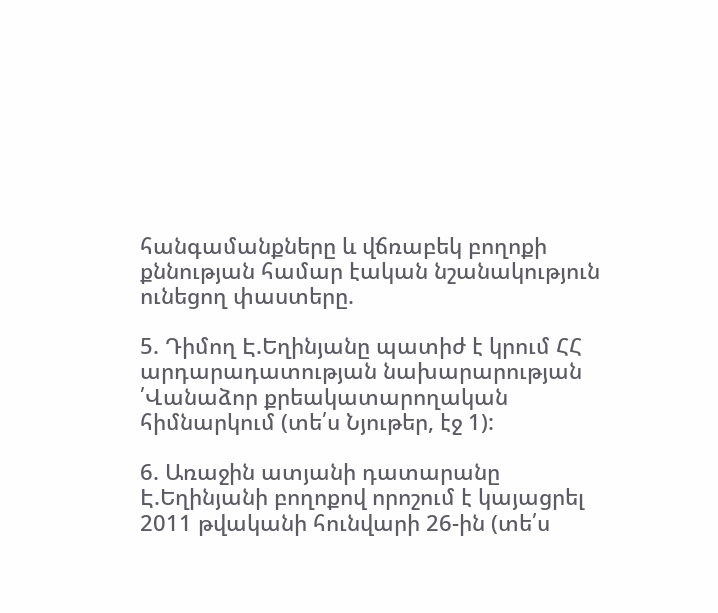հանգամանքները և վճռաբեկ բողոքի քննության համար էական նշանակություն ունեցող փաստերը.

5. Դիմող Է.Եղինյանը պատիժ է կրում ՀՀ արդարադատության նախարարության ՛Վանաձոր քրեակատարողական հիմնարկում (տե՛ս Նյութեր, էջ 1):

6. Առաջին ատյանի դատարանը Է.Եղինյանի բողոքով որոշում է կայացրել 2011 թվականի հունվարի 26-ին (տե՛ս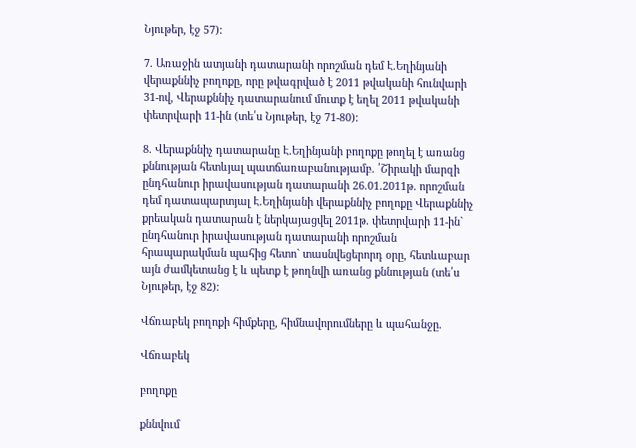Նյութեր, էջ 57):

7. Առաջին ատյանի դատարանի որոշման դեմ Է.Եղինյանի վերաքննիչ բողոքը, որը թվագրված է 2011 թվականի հունվարի 31-ով, Վերաքննիչ դատարանում մուտք է եղել 2011 թվականի փետրվարի 11-ին (տե՛ս Նյութեր, էջ 71-80):

8. Վերաքննիչ դատարանը Է.Եղինյանի բողոքը թողել է առանց քննության հետևյալ պատճառաբանությամբ. ՛Շիրակի մարզի ընդհանուր իրավասության դատարանի 26.01.2011թ. որոշման դեմ դատապարտյալ Է.Եղինյանի վերաքննիչ բողոքը Վերաքննիչ քրեական դատարան է ներկայացվել 2011թ. փետրվարի 11-ին` ընդհանուր իրավասության դատարանի որոշման հրապարակման պահից հետո` տասնվեցերորդ օրը, հետևաբար այն ժամկետանց է և պետք է թողնվի առանց քննության (տե՛ս Նյութեր, էջ 82):

Վճռաբեկ բողոքի հիմքերը, հիմնավորումները և պահանջը.

Վճռաբեկ

բողոքը

քննվում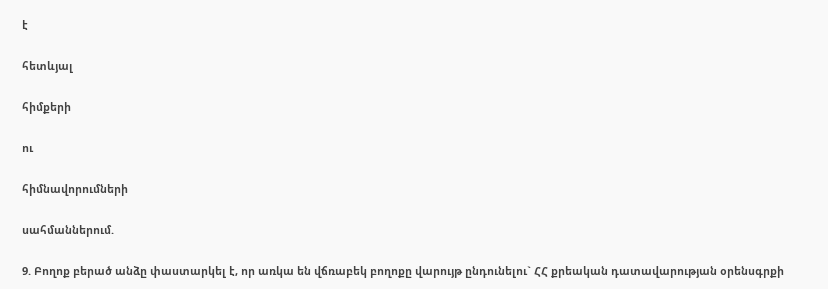է

հետևյալ

հիմքերի

ու

հիմնավորումների

սահմաններում.

9. Բողոք բերած անձը փաստարկել է, որ առկա են վճռաբեկ բողոքը վարույթ ընդունելու` ՀՀ քրեական դատավարության օրենսգրքի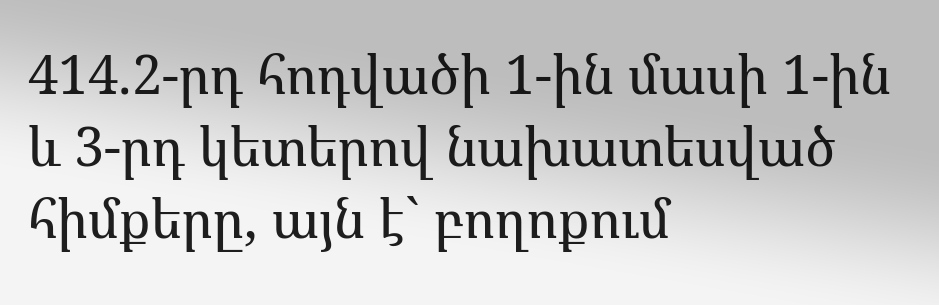414.2-րդ հոդվածի 1-ին մասի 1-ին և 3-րդ կետերով նախատեսված հիմքերը, այն է` բողոքում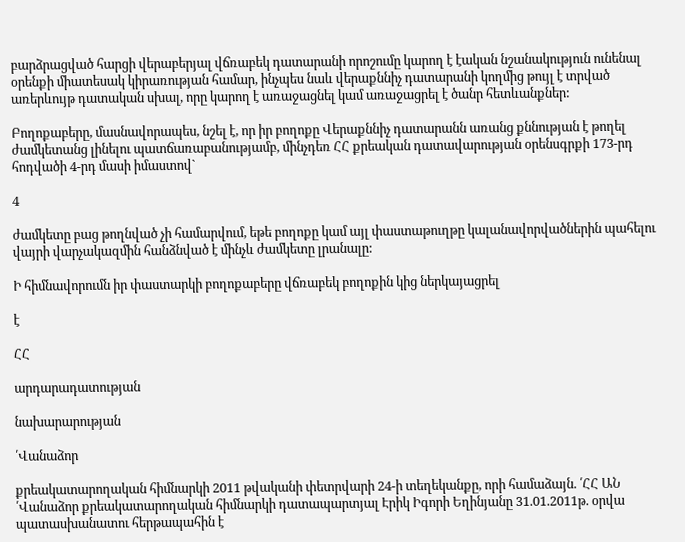բարձրացված հարցի վերաբերյալ վճռաբեկ դատարանի որոշումը կարող է էական նշանակություն ունենալ օրենքի միատեսակ կիրառության համար, ինչպես նաև վերաքննիչ դատարանի կողմից թույլ է տրված առերևույթ դատական սխալ, որը կարող է առաջացնել կամ առաջացրել է ծանր հետևանքներ:

Բողոքաբերը, մասնավորապես, նշել է, որ իր բողոքը Վերաքննիչ դատարանն առանց քննության է թողել ժամկետանց լինելու պատճառաբանությամբ, մինչդեռ ՀՀ քրեական դատավարության օրենսգրքի 173-րդ հոդվածի 4-րդ մասի իմաստով`

4

ժամկետը բաց թողնված չի համարվում, եթե բողոքը կամ այլ փաստաթուղթը կալանավորվածներին պահելու վայրի վարչակազմին հանձնված է մինչև ժամկետը լրանալը:

Ի հիմնավորումն իր փաստարկի բողոքաբերը վճռաբեկ բողոքին կից ներկայացրել

է

ՀՀ

արդարադատության

նախարարության

՛Վանաձոր

քրեակատարողական հիմնարկի 2011 թվականի փետրվարի 24-ի տեղեկանքը, որի համաձայն. ՛ՀՀ ԱՆ ՛Վանաձոր քրեակատարողական հիմնարկի դատապարտյալ Էրիկ Իգորի Եղինյանը 31.01.2011թ. օրվա պատասխանատու հերթապահին է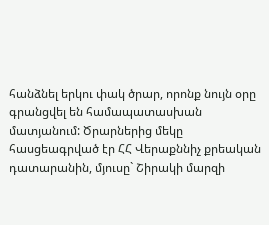հանձնել երկու փակ ծրար, որոնք նույն օրը գրանցվել են համապատասխան մատյանում: Ծրարներից մեկը հասցեագրված էր ՀՀ Վերաքննիչ քրեական դատարանին, մյուսը` Շիրակի մարզի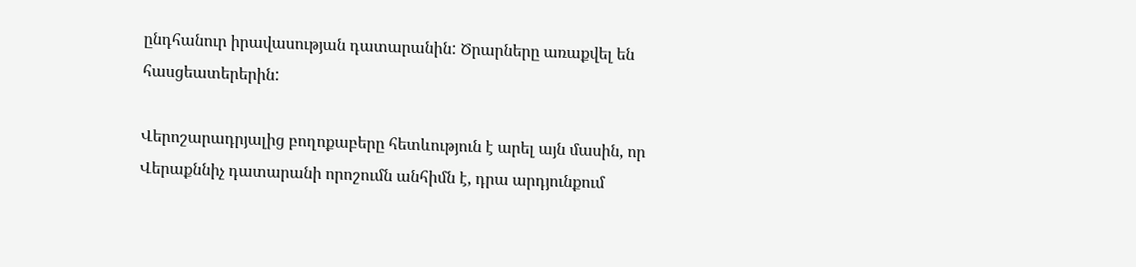ընդհանուր իրավասության դատարանին: Ծրարները առաքվել են հասցեատերերին:

Վերոշարադրյալից բողոքաբերը հետևություն է արել այն մասին, որ Վերաքննիչ դատարանի որոշումն անհիմն է, դրա արդյունքում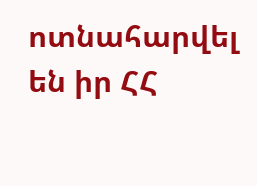ոտնահարվել են իր ՀՀ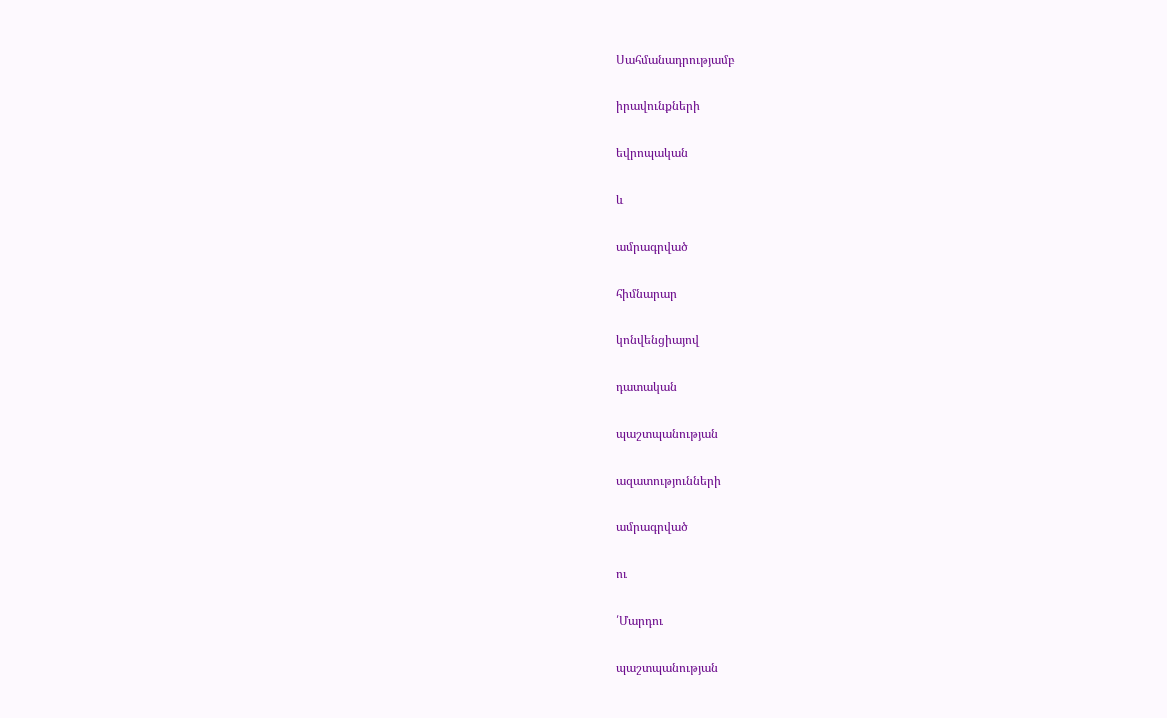Սահմանադրությամբ

իրավունքների

եվրոպական

և

ամրագրված

հիմնարար

կոնվենցիայով

դատական

պաշտպանության

ազատությունների

ամրագրված

ու

՛Մարդու

պաշտպանության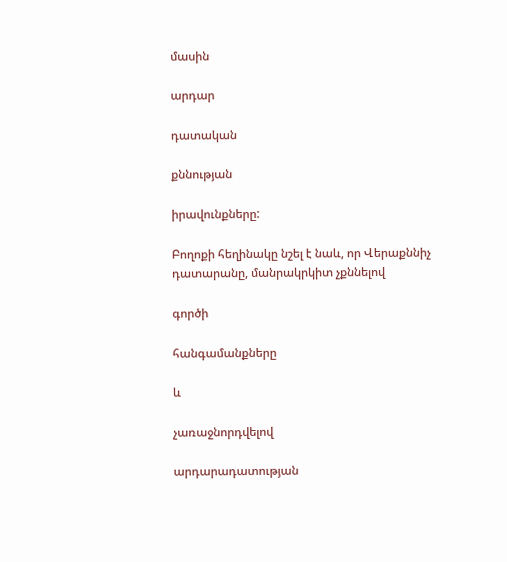մասին

արդար

դատական

քննության

իրավունքները:

Բողոքի հեղինակը նշել է նաև, որ Վերաքննիչ դատարանը, մանրակրկիտ չքննելով

գործի

հանգամանքները

և

չառաջնորդվելով

արդարադատության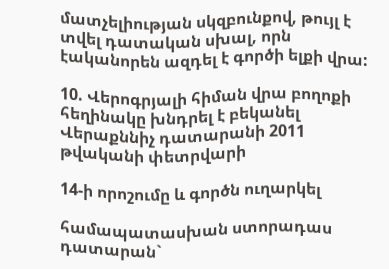մատչելիության սկզբունքով, թույլ է տվել դատական սխալ, որն էականորեն ազդել է գործի ելքի վրա:

10. Վերոգրյալի հիման վրա բողոքի հեղինակը խնդրել է բեկանել Վերաքննիչ դատարանի 2011 թվականի փետրվարի

14-ի որոշումը և գործն ուղարկել

համապատասխան ստորադաս դատարան`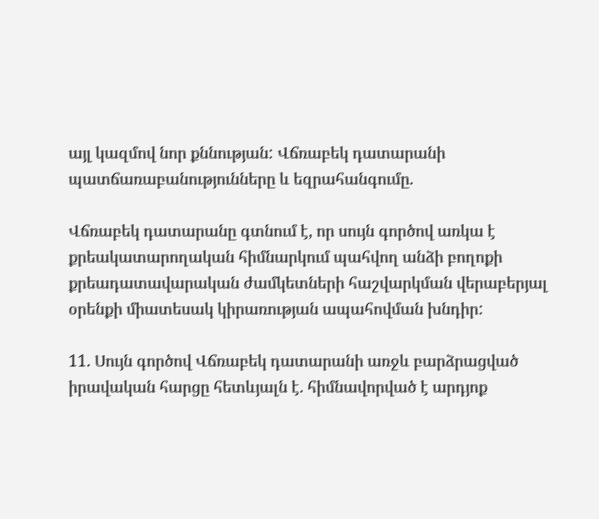այլ կազմով նոր քննության: Վճռաբեկ դատարանի պատճառաբանությունները և եզրահանգումը.

Վճռաբեկ դատարանը գտնում է, որ սույն գործով առկա է քրեակատարողական հիմնարկում պահվող անձի բողոքի քրեադատավարական ժամկետների հաշվարկման վերաբերյալ օրենքի միատեսակ կիրառության ապահովման խնդիր:

11. Սույն գործով Վճռաբեկ դատարանի առջև բարձրացված իրավական հարցը հետևյալն է. հիմնավորված է արդյոք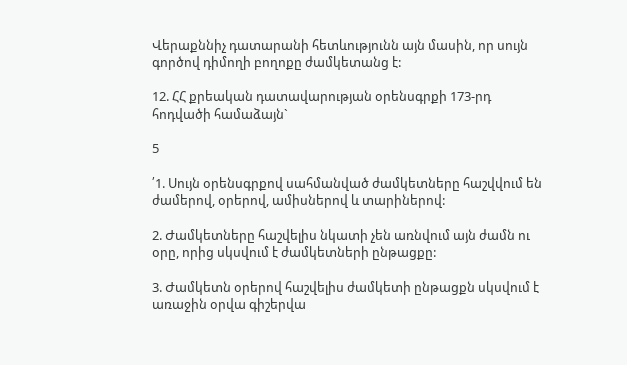Վերաքննիչ դատարանի հետևությունն այն մասին, որ սույն գործով դիմողի բողոքը ժամկետանց է:

12. ՀՀ քրեական դատավարության օրենսգրքի 173-րդ հոդվածի համաձայն`

5

՛1. Սույն օրենսգրքով սահմանված ժամկետները հաշվվում են ժամերով, օրերով, ամիսներով և տարիներով:

2. Ժամկետները հաշվելիս նկատի չեն առնվում այն ժամն ու օրը, որից սկսվում է ժամկետների ընթացքը:

3. Ժամկետն օրերով հաշվելիս ժամկետի ընթացքն սկսվում է առաջին օրվա գիշերվա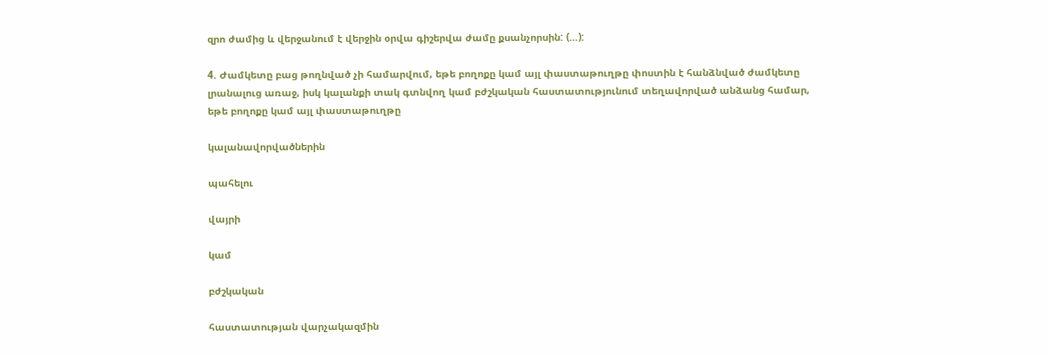զրո ժամից և վերջանում է վերջին օրվա գիշերվա ժամը քսանչորսին: (…):

4. Ժամկետը բաց թողնված չի համարվում, եթե բողոքը կամ այլ փաստաթուղթը փոստին է հանձնված ժամկետը լրանալուց առաջ, իսկ կալանքի տակ գտնվող կամ բժշկական հաստատությունում տեղավորված անձանց համար, եթե բողոքը կամ այլ փաստաթուղթը

կալանավորվածներին

պահելու

վայրի

կամ

բժշկական

հաստատության վարչակազմին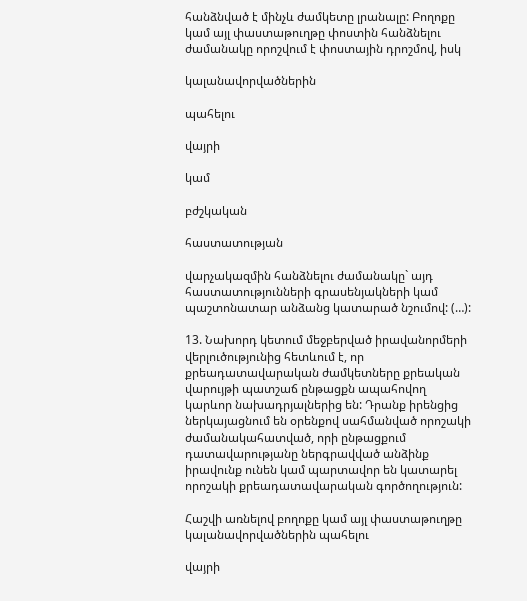հանձնված է մինչև ժամկետը լրանալը: Բողոքը կամ այլ փաստաթուղթը փոստին հանձնելու ժամանակը որոշվում է փոստային դրոշմով, իսկ

կալանավորվածներին

պահելու

վայրի

կամ

բժշկական

հաստատության

վարչակազմին հանձնելու ժամանակը` այդ հաստատությունների գրասենյակների կամ պաշտոնատար անձանց կատարած նշումով: (…):

13. Նախորդ կետում մեջբերված իրավանորմերի վերլուծությունից հետևում է, որ քրեադատավարական ժամկետները քրեական վարույթի պատշաճ ընթացքն ապահովող կարևոր նախադրյալներից են: Դրանք իրենցից ներկայացնում են օրենքով սահմանված որոշակի ժամանակահատված, որի ընթացքում դատավարությանը ներգրավված անձինք իրավունք ունեն կամ պարտավոր են կատարել որոշակի քրեադատավարական գործողություն:

Հաշվի առնելով բողոքը կամ այլ փաստաթուղթը կալանավորվածներին պահելու

վայրի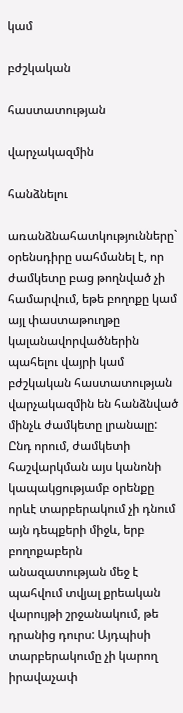կամ

բժշկական

հաստատության

վարչակազմին

հանձնելու

առանձնահատկությունները` օրենսդիրը սահմանել է, որ ժամկետը բաց թողնված չի համարվում, եթե բողոքը կամ այլ փաստաթուղթը կալանավորվածներին պահելու վայրի կամ բժշկական հաստատության վարչակազմին են հանձնված մինչև ժամկետը լրանալը: Ընդ որում, ժամկետի հաշվարկման այս կանոնի կապակցությամբ օրենքը որևէ տարբերակում չի դնում այն դեպքերի միջև, երբ բողոքաբերն անազատության մեջ է պահվում տվյալ քրեական վարույթի շրջանակում, թե դրանից դուրս: Այդպիսի տարբերակումը չի կարող իրավաչափ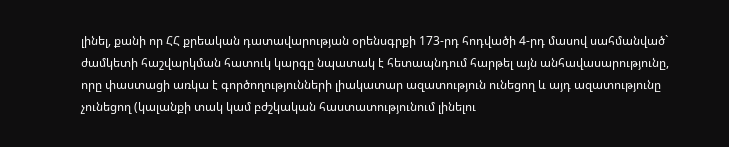լինել, քանի որ ՀՀ քրեական դատավարության օրենսգրքի 173-րդ հոդվածի 4-րդ մասով սահմանված` ժամկետի հաշվարկման հատուկ կարգը նպատակ է հետապնդում հարթել այն անհավասարությունը, որը փաստացի առկա է գործողությունների լիակատար ազատություն ունեցող և այդ ազատությունը չունեցող (կալանքի տակ կամ բժշկական հաստատությունում լինելու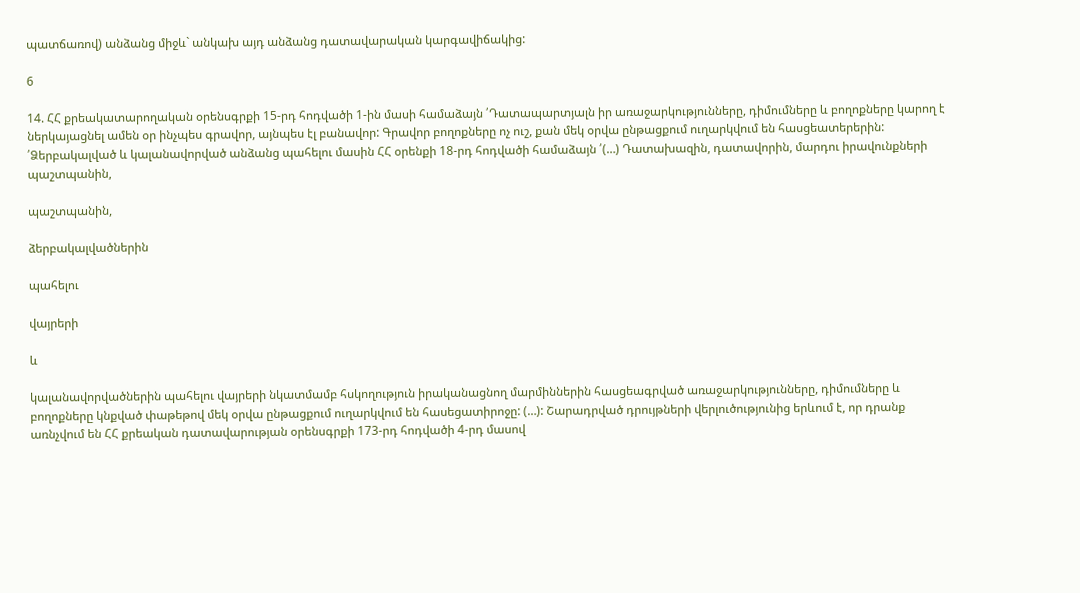պատճառով) անձանց միջև` անկախ այդ անձանց դատավարական կարգավիճակից:

6

14. ՀՀ քրեակատարողական օրենսգրքի 15-րդ հոդվածի 1-ին մասի համաձայն ՛Դատապարտյալն իր առաջարկությունները, դիմումները և բողոքները կարող է ներկայացնել ամեն օր ինչպես գրավոր, այնպես էլ բանավոր: Գրավոր բողոքները ոչ ուշ, քան մեկ օրվա ընթացքում ուղարկվում են հասցեատերերին: ՛Ձերբակալված և կալանավորված անձանց պահելու մասին ՀՀ օրենքի 18-րդ հոդվածի համաձայն ՛(…) Դատախազին, դատավորին, մարդու իրավունքների պաշտպանին,

պաշտպանին,

ձերբակալվածներին

պահելու

վայրերի

և

կալանավորվածներին պահելու վայրերի նկատմամբ հսկողություն իրականացնող մարմիններին հասցեագրված առաջարկությունները, դիմումները և բողոքները կնքված փաթեթով մեկ օրվա ընթացքում ուղարկվում են հասեցատիրոջը: (…): Շարադրված դրույթների վերլուծությունից երևում է, որ դրանք առնչվում են ՀՀ քրեական դատավարության օրենսգրքի 173-րդ հոդվածի 4-րդ մասով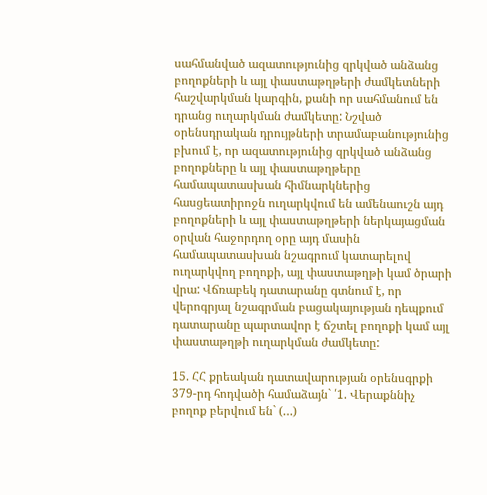սահմանված ազատությունից զրկված անձանց բողոքների և այլ փաստաթղթերի ժամկետների հաշվարկման կարգին, քանի որ սահմանում են դրանց ուղարկման ժամկետը: Նշված օրենսդրական դրույթների տրամաբանությունից բխում է, որ ազատությունից զրկված անձանց բողոքները և այլ փաստաթղթերը համապատասխան հիմնարկներից հասցեատիրոջն ուղարկվում են ամենաուշն այդ բողոքների և այլ փաստաթղթերի ներկայացման օրվան հաջորդող օրը այդ մասին համապատասխան նշագրում կատարելով ուղարկվող բողոքի, այլ փաստաթղթի կամ ծրարի վրա: Վճռաբեկ դատարանը գտնում է, որ վերոգրյալ նշագրման բացակայության դեպքում դատարանը պարտավոր է ճշտել բողոքի կամ այլ փաստաթղթի ուղարկման ժամկետը:

15. ՀՀ քրեական դատավարության օրենսգրքի 379-րդ հոդվածի համաձայն` ՛1. Վերաքննիչ բողոք բերվում են` (…)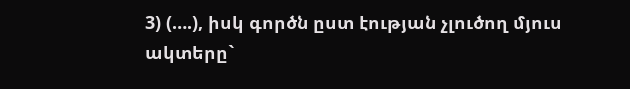3) (….), իսկ գործն ըստ էության չլուծող մյուս ակտերը`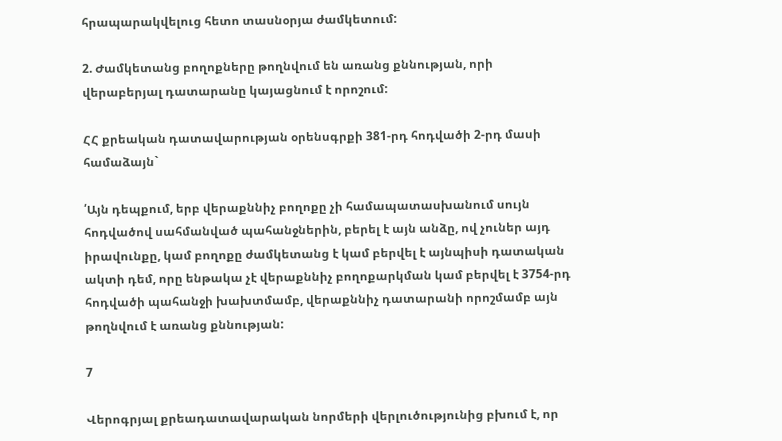հրապարակվելուց հետո տասնօրյա ժամկետում:

2. Ժամկետանց բողոքները թողնվում են առանց քննության, որի վերաբերյալ դատարանը կայացնում է որոշում:

ՀՀ քրեական դատավարության օրենսգրքի 381-րդ հոդվածի 2-րդ մասի համաձայն`

՛Այն դեպքում, երբ վերաքննիչ բողոքը չի համապատասխանում սույն հոդվածով սահմանված պահանջներին, բերել է այն անձը, ով չուներ այդ իրավունքը, կամ բողոքը ժամկետանց է կամ բերվել է այնպիսի դատական ակտի դեմ, որը ենթակա չէ վերաքննիչ բողոքարկման կամ բերվել է 3754-րդ հոդվածի պահանջի խախտմամբ, վերաքննիչ դատարանի որոշմամբ այն թողնվում է առանց քննության:

7

Վերոգրյալ քրեադատավարական նորմերի վերլուծությունից բխում է, որ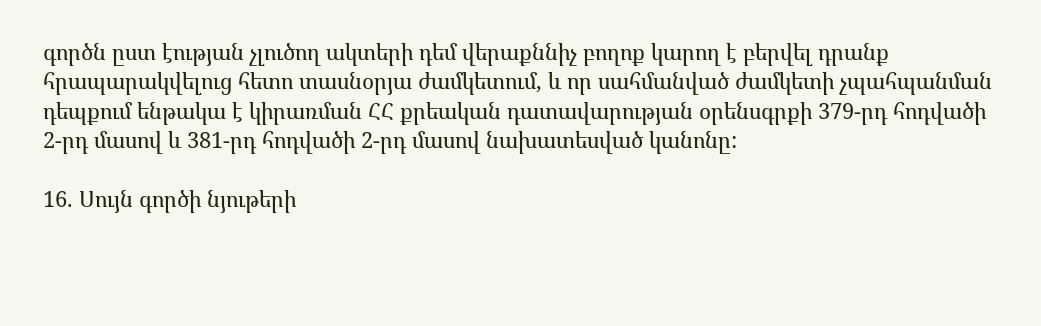գործն ըստ էության չլուծող ակտերի դեմ վերաքննիչ բողոք կարող է բերվել դրանք հրապարակվելուց հետո տասնօրյա ժամկետում, և որ սահմանված ժամկետի չպահպանման դեպքում ենթակա է կիրառման ՀՀ քրեական դատավարության օրենսգրքի 379-րդ հոդվածի 2-րդ մասով և 381-րդ հոդվածի 2-րդ մասով նախատեսված կանոնը:

16. Սույն գործի նյութերի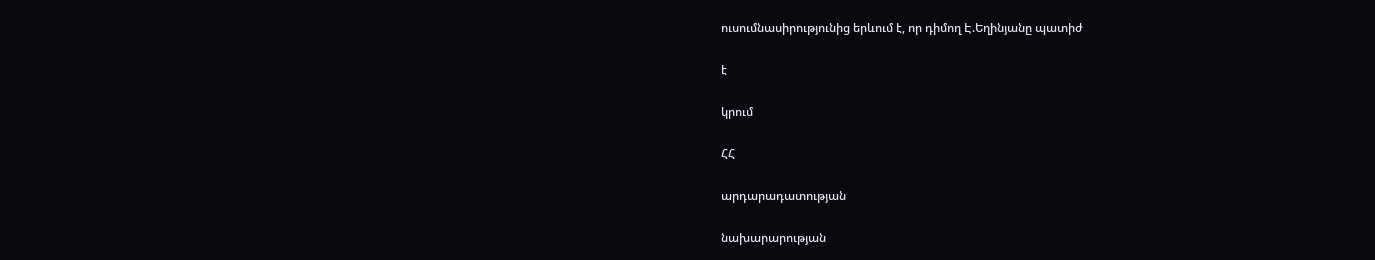ուսումնասիրությունից երևում է, որ դիմող Է.Եղինյանը պատիժ

է

կրում

ՀՀ

արդարադատության

նախարարության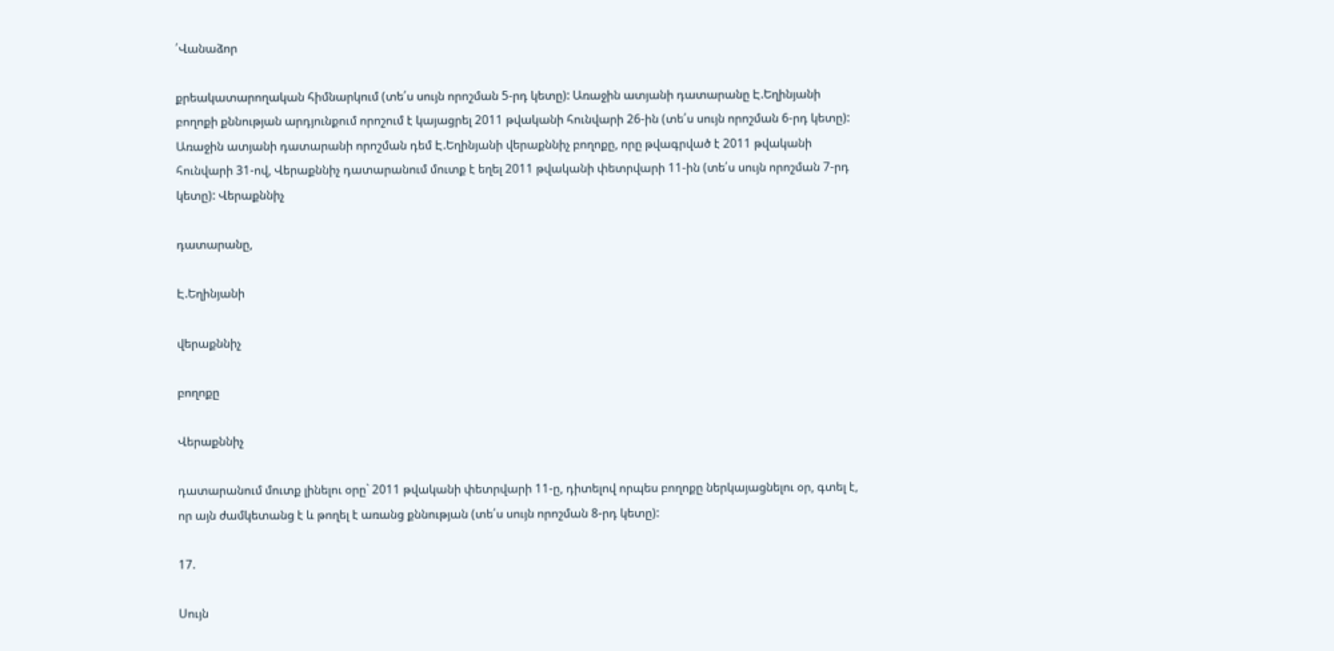՛Վանաձոր

քրեակատարողական հիմնարկում (տե՛ս սույն որոշման 5-րդ կետը): Առաջին ատյանի դատարանը Է.Եղինյանի բողոքի քննության արդյունքում որոշում է կայացրել 2011 թվականի հունվարի 26-ին (տե՛ս սույն որոշման 6-րդ կետը): Առաջին ատյանի դատարանի որոշման դեմ Է.Եղինյանի վերաքննիչ բողոքը, որը թվագրված է 2011 թվականի հունվարի 31-ով, Վերաքննիչ դատարանում մուտք է եղել 2011 թվականի փետրվարի 11-ին (տե՛ս սույն որոշման 7-րդ կետը): Վերաքննիչ

դատարանը,

Է.Եղինյանի

վերաքննիչ

բողոքը

Վերաքննիչ

դատարանում մուտք լինելու օրը` 2011 թվականի փետրվարի 11-ը, դիտելով որպես բողոքը ներկայացնելու օր, գտել է, որ այն ժամկետանց է և թողել է առանց քննության (տե՛ս սույն որոշման 8-րդ կետը):

17.

Սույն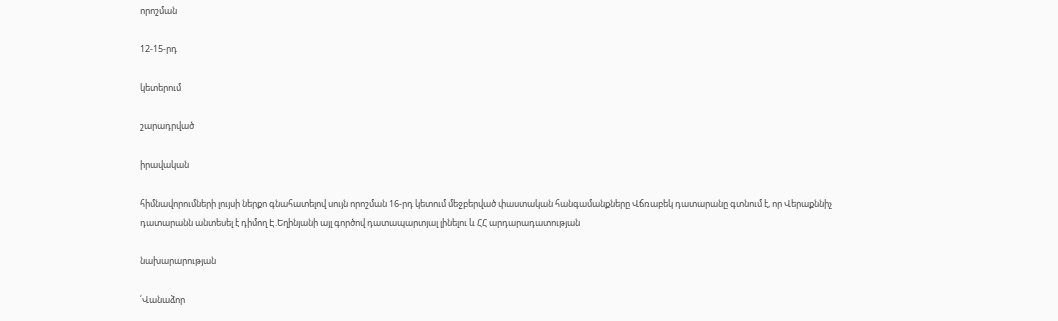որոշման

12-15-րդ

կետերում

շարադրված

իրավական

հիմնավորումների լույսի ներքո գնահատելով սույն որոշման 16-րդ կետում մեջբերված փաստական հանգամանքները Վճռաբեկ դատարանը գտնում է, որ Վերաքննիչ դատարանն անտեսել է դիմող Է.Եղինյանի այլ գործով դատապարտյալ լինելու և ՀՀ արդարադատության

նախարարության

՛Վանաձոր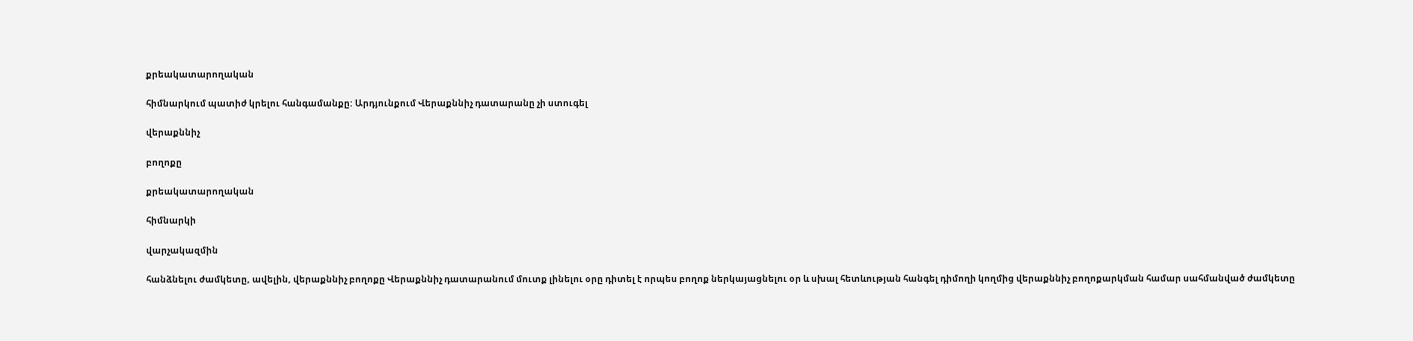քրեակատարողական

հիմնարկում պատիժ կրելու հանգամանքը: Արդյունքում Վերաքննիչ դատարանը չի ստուգել

վերաքննիչ

բողոքը

քրեակատարողական

հիմնարկի

վարչակազմին

հանձնելու ժամկետը, ավելին, վերաքննիչ բողոքը Վերաքննիչ դատարանում մուտք լինելու օրը դիտել է որպես բողոք ներկայացնելու օր և սխալ հետևության հանգել դիմողի կողմից վերաքննիչ բողոքարկման համար սահմանված ժամկետը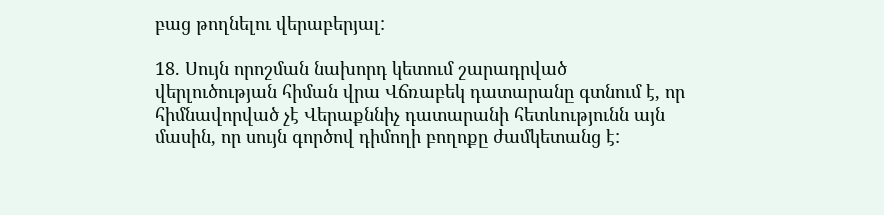բաց թողնելու վերաբերյալ:

18. Սույն որոշման նախորդ կետում շարադրված վերլուծության հիման վրա Վճռաբեկ դատարանը գտնում է, որ հիմնավորված չէ Վերաքննիչ դատարանի հետևությունն այն մասին, որ սույն գործով դիմողի բողոքը ժամկետանց է: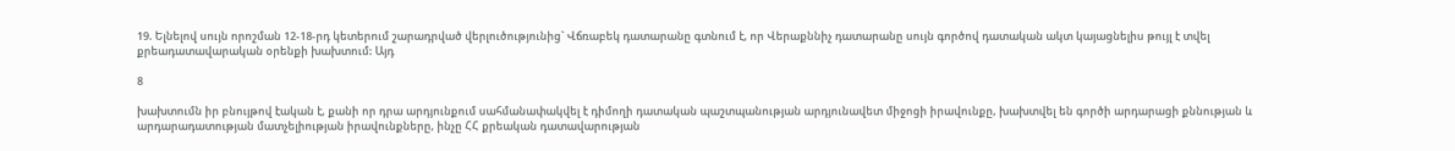19. Ելնելով սույն որոշման 12-18-րդ կետերում շարադրված վերլուծությունից` Վճռաբեկ դատարանը գտնում է, որ Վերաքննիչ դատարանը սույն գործով դատական ակտ կայացնելիս թույլ է տվել քրեադատավարական օրենքի խախտում: Այդ

8

խախտումն իր բնույթով էական է, քանի որ դրա արդյունքում սահմանափակվել է դիմողի դատական պաշտպանության արդյունավետ միջոցի իրավունքը, խախտվել են գործի արդարացի քննության և արդարադատության մատչելիության իրավունքները, ինչը ՀՀ քրեական դատավարության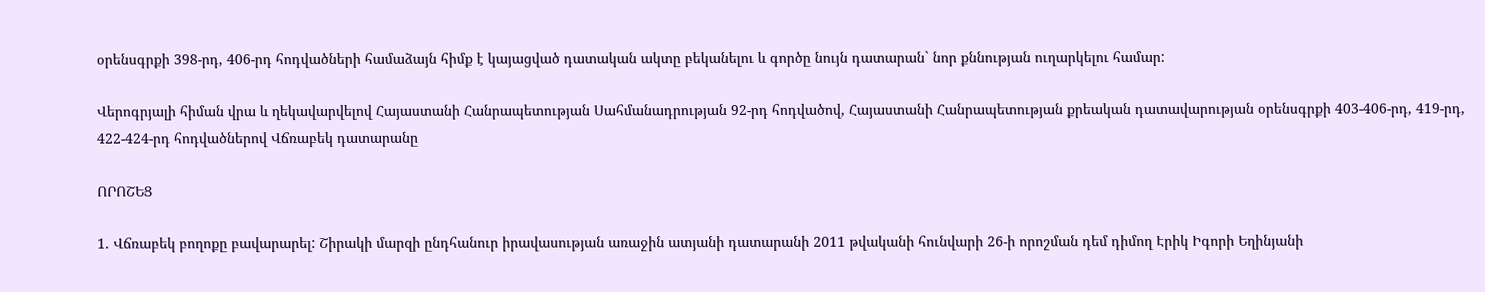օրենսգրքի 398-րդ, 406-րդ հոդվածների համաձայն հիմք է կայացված դատական ակտը բեկանելու և գործը նույն դատարան` նոր քննության ուղարկելու համար:

Վերոգրյալի հիման վրա և ղեկավարվելով Հայաստանի Հանրապետության Սահմանադրության 92-րդ հոդվածով, Հայաստանի Հանրապետության քրեական դատավարության օրենսգրքի 403-406-րդ, 419-րդ, 422-424-րդ հոդվածներով Վճռաբեկ դատարանը

ՈՐՈՇԵՑ

1. Վճռաբեկ բողոքը բավարարել: Շիրակի մարզի ընդհանուր իրավասության առաջին ատյանի դատարանի 2011 թվականի հունվարի 26-ի որոշման դեմ դիմող Էրիկ Իգորի Եղինյանի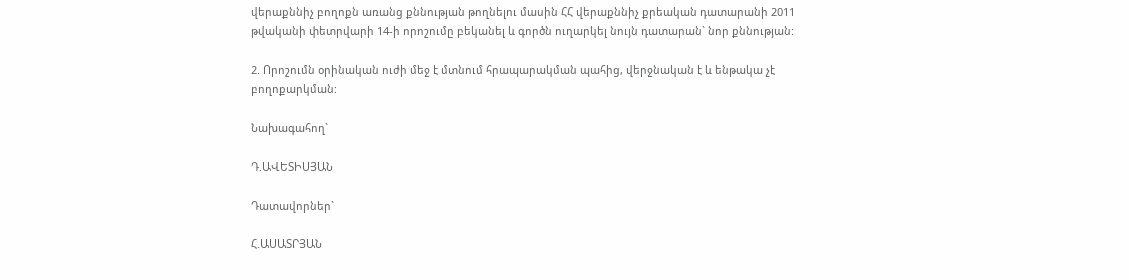վերաքննիչ բողոքն առանց քննության թողնելու մասին ՀՀ վերաքննիչ քրեական դատարանի 2011 թվականի փետրվարի 14-ի որոշումը բեկանել և գործն ուղարկել նույն դատարան` նոր քննության:

2. Որոշումն օրինական ուժի մեջ է մտնում հրապարակման պահից, վերջնական է և ենթակա չէ բողոքարկման:

Նախագահող`

Դ.ԱՎԵՏԻՍՅԱՆ

Դատավորներ`

Հ.ԱՍԱՏՐՅԱՆ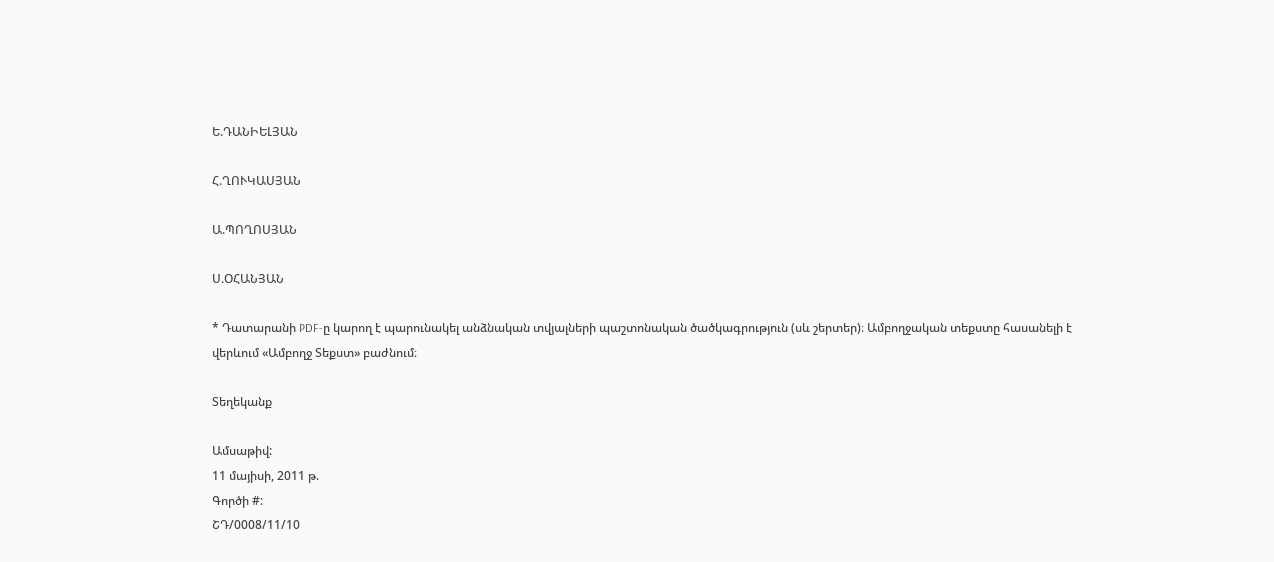Ե.ԴԱՆԻԵԼՅԱՆ

Հ.ՂՈՒԿԱՍՅԱՆ

Ա.ՊՈՂՈՍՅԱՆ

Ս.ՕՀԱՆՅԱՆ

* Դատարանի PDF-ը կարող է պարունակել անձնական տվյալների պաշտոնական ծածկագրություն (սև շերտեր)։ Ամբողջական տեքստը հասանելի է վերևում «Ամբողջ Տեքստ» բաժնում։

Տեղեկանք

Ամսաթիվ:
11 մայիսի, 2011 թ.
Գործի #:
ՇԴ/0008/11/10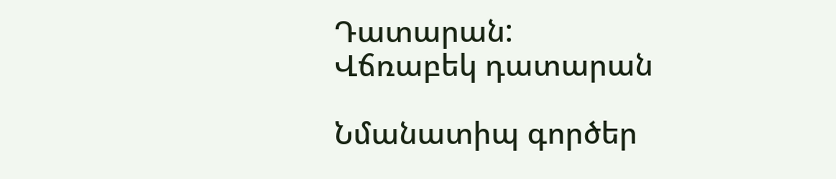Դատարան:
Վճռաբեկ դատարան

Նմանատիպ գործեր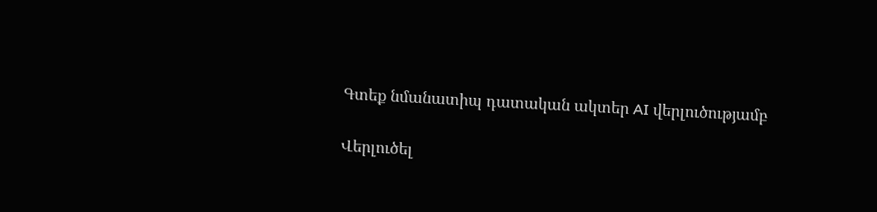Գտեք նմանատիպ դատական ակտեր AI վերլուծությամբ

Վերլուծել